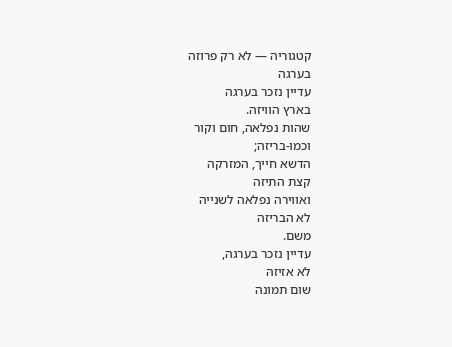קטגוריה — לא רק פרוזה
בערגה
עדיין נזכר בערגה
בארץ הוויזה.
שהות נפלאה, חום וקור
וכמו-בריזה;
הדשא חייך, המזרקה
קצת התיזה
ואווירה נפלאה לשנייה
לא הבריזה
משם.
עדיין נזכר בערגה,
לא אזיזהּ
שום תמונה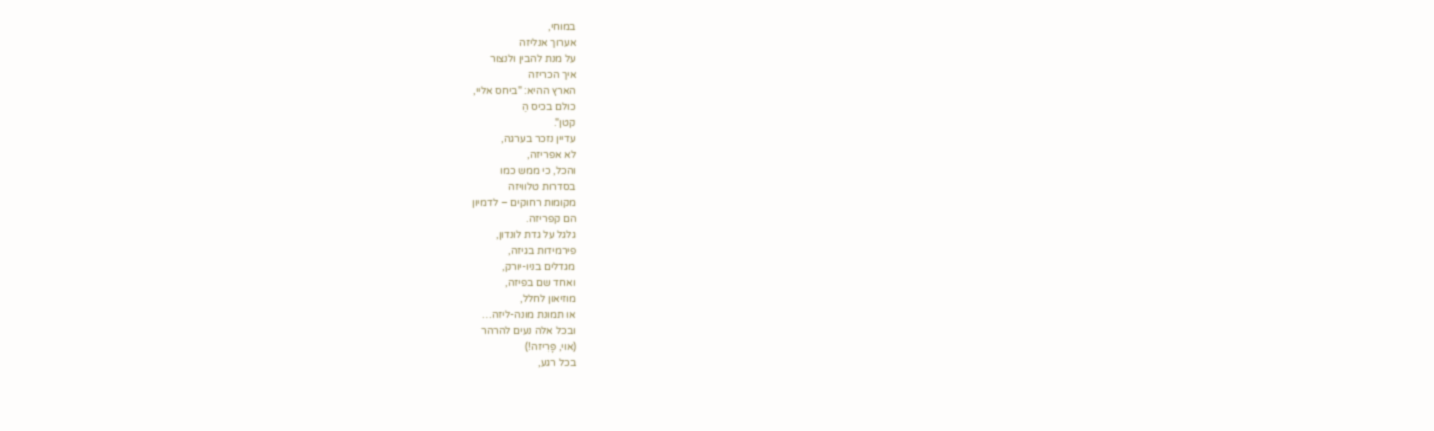במוחי,
אערוך אנליזה
על מנת להבין ולנצור
איך הכריזה
הארץ ההיא: "ביחס אליי,
כולם בכיס הַ
קטן".
עדיין נזכר בערגה,
לא אפריזה,
והכל, כי ממש כמו
בסדרות טלוויזה
מקומות רחוקים – לדמיון
הם קפריזה.
גלגל על גדת לונדון,
פירמידות בגיזה,
מגדלים בניו-יורק,
ואחד שם בפיזה,
מוזיאון לחלל,
או תמונת מונה-ליזה…
ובכל אלה נעים להרהר
(אוי, פָּרִיזה!)
בכל רגע,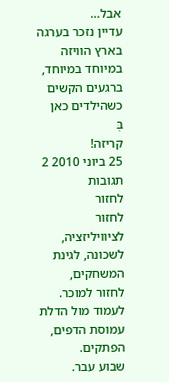אבל…
עדיין נזכר בערגה
בארץ הוויזה
במיוחד במיוחד, ברגעים הקשים
כשהילדים כאן
בְּ
קריזה!
25 ביוני 2010 2 תגובות
לחזור
לחזור לציוויליזציה, לשכונה, לגינת המשחקים,
לחזור למוכר.
לעמוד מול הדלת עמוסת הדפים, הפתקים.
שבוע עבר.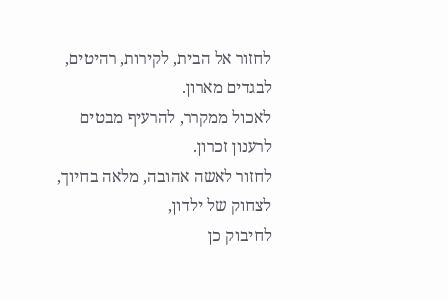לחזור אל הבית, לקירות, רהיטים,
לבגדים מארון.
לאכול ממקרר, להרעיף מבטים
לרענון זכרון.
לחזור לאשה אהובה, מלאה בחיוך,
לצחוק של ילדון,
לחיבוק כן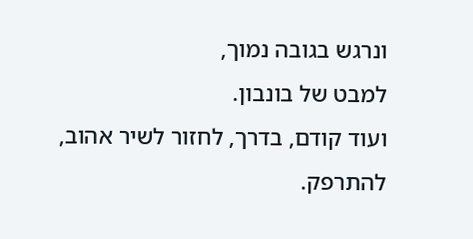ונרגש בגובה נמוך,
למבט של בונבון.
ועוד קודם, בדרך, לחזור לשיר אהוב,
להתרפק.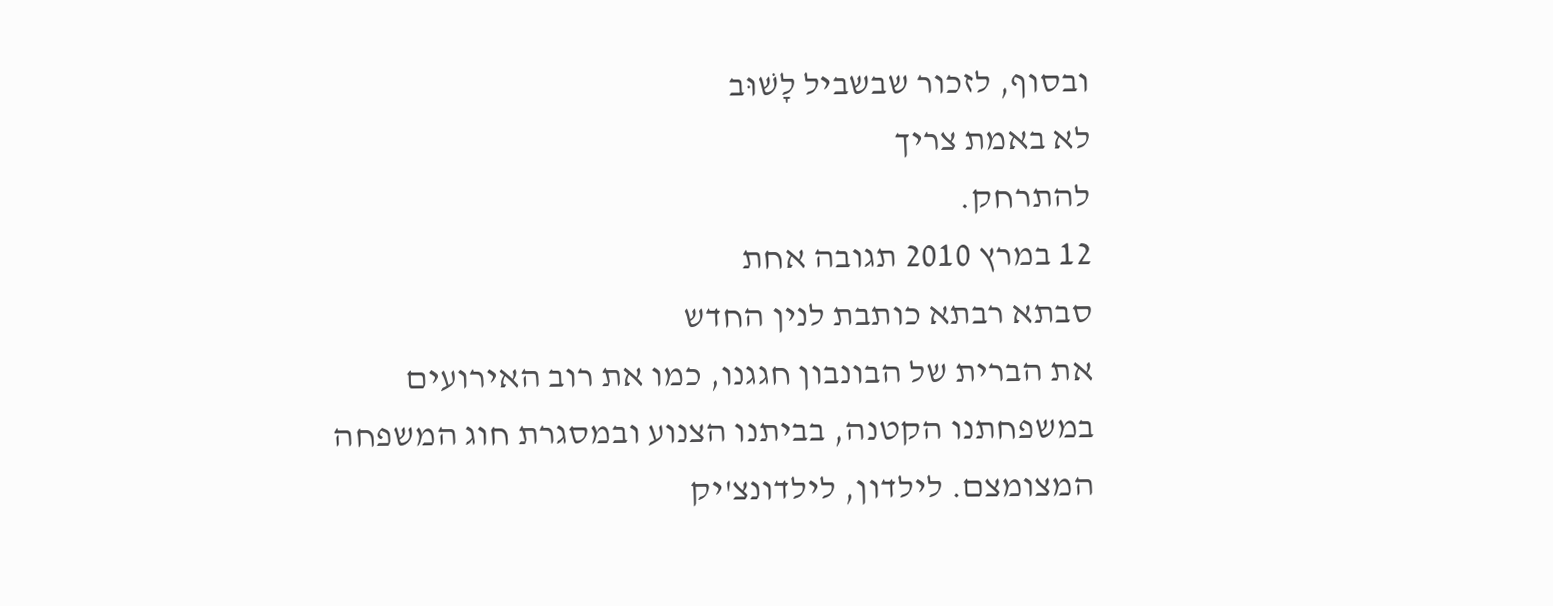ובסוף, לזכור שבשביל לָשׁוּב
לא באמת צריך
להתרחק.
12 במרץ 2010 תגובה אחת
סבתא רבתא כותבת לנין החדש
את הברית של הבונבון חגגנו, כמו את רוב האירועים במשפחתנו הקטנה, בביתנו הצנוע ובמסגרת חוג המשפחה המצומצם. לילדון, לילדונצ'יק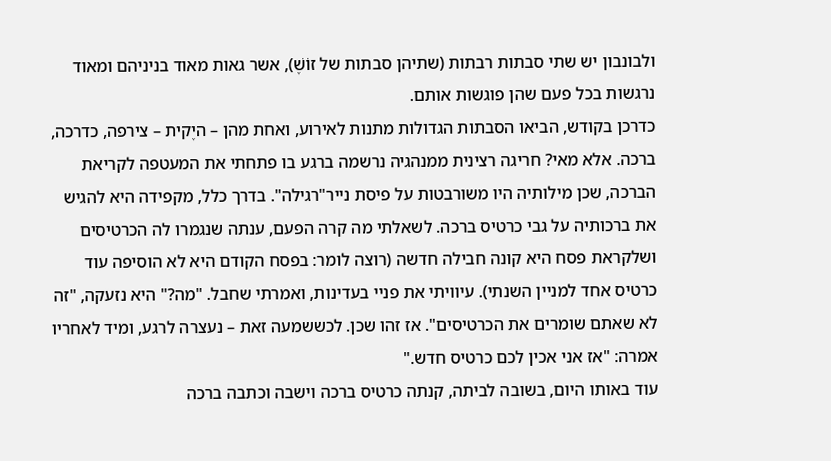ולבונבון יש שתי סבתות רבתות (שתיהן סבתות של זוֹשֶׁ), אשר גאות מאוד בניניהם ומאוד נרגשות בכל פעם שהן פוגשות אותם.
כדרכן בקודש, הביאו הסבתות הגדולות מתנות לאירוע, ואחת מהן – היֶקית – צירפה, כדרכה, ברכה. אלא מאי? חריגה רצינית ממנהגיה נרשמה ברגע בו פתחתי את המעטפה לקריאת הברכה, שכן מילותיה היו משורבטות על פיסת נייר"רגילה". בדרך כלל, מקפידה היא להגיש את ברכותיה על גבי כרטיס ברכה. לשאלתי מה קרה הפעם, ענתה שנגמרו לה הכרטיסים ושלקראת פסח היא קונה חבילה חדשה (רוצה לומר: בפסח הקודם היא לא הוסיפה עוד כרטיס אחד למניין השנתי). עיוויתי את פניי בעדינות, ואמרתי שחבל. "מה?" היא נזעקה, "זה לא שאתם שומרים את הכרטיסים". אז זהו שכן. לכששמעה זאת – נעצרה לרגע, ומיד לאחריו אמרה: "אז אני אכין לכם כרטיס חדש."
עוד באותו היום, בשובה לביתה, קנתה כרטיס ברכה וישבה וכתבה ברכה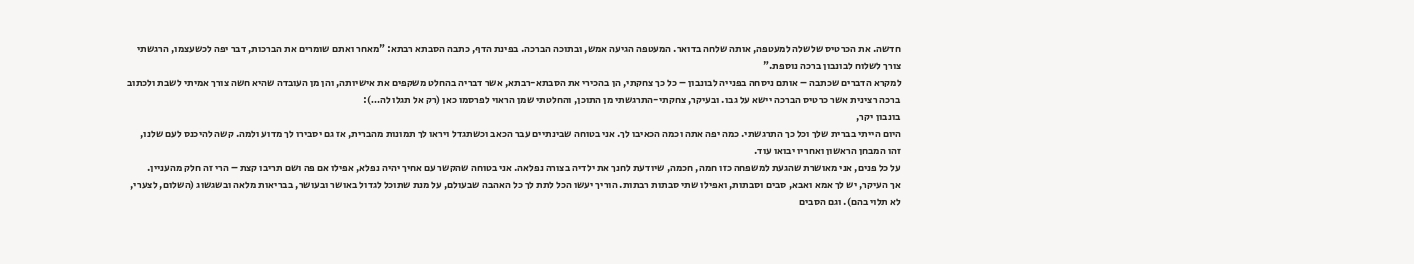חדשה. את הכרטיס שלשלה למעטפה, אותה שלחה בדואר. המעטפה הגיעה אמש, ובתוכה הברכה. בפינת הדף, כתבה הסבתא רבתא: "מאחר ואתם שומרים את הברכות, דבר יפה לכשעצמו, הרגשתי צורך לשלוח לבונבון ברכה נוספת."
למקרא הדברים שכתבה – אותם ניסחה בפנייה לבונבון – כל כך צחקתי, הן בהכירי את הסבתא-רבתא, אשר דבריה בהחלט משקפים את אישיותה, והן מן העובדה שהיא חשה צורך אמיתי לשבת ולכתוב ברכה רצינית אשר כרטיס הברכה יישא על גבו. ובעיקר, צחקתי-התרגשתי מן התוכן, והחלטתי שמן הראוי לפרסמו כאן (רק אל תגלו לה…):
בונבון יקר,
היום הייתי בברית שלך וכל כך התרגשתי. כמה יפה אתה וכמה הכאיבו לך. אני בטוחה שבינתיים עבר הכאב וכשתגדל ויראו לך תמונות מהברית, אז גם יסבירו לך מדוע ולמה. קשה להיכנס לעם שלנו, זהו המבחן הראשון ואחריו יבואו עוד.
על כל פנים, אני מאושרת שהגעת למשפחה כזו חמה, חכמה, שיודעת לחנך את ילדיה בצורה נפלאה. אני בטוחה שהקשר עם אחיך יהיה נפלא, אפילו אם פה ושם תריבו קצת – הרי זה חלק מהעניין.
אך העיקר, יש לך אמא ואבא, סבים וסבתות, ואפילו שתי סבתות רבתות. הוריך יעשו הכל לתת לך כל האהבה שבעולם, על מנת שתוכל לגדול באושר ובעושר, בבריאות מלאה ובשגשוג (השלום, לצערי, לא תלוי בהם). וגם הסבים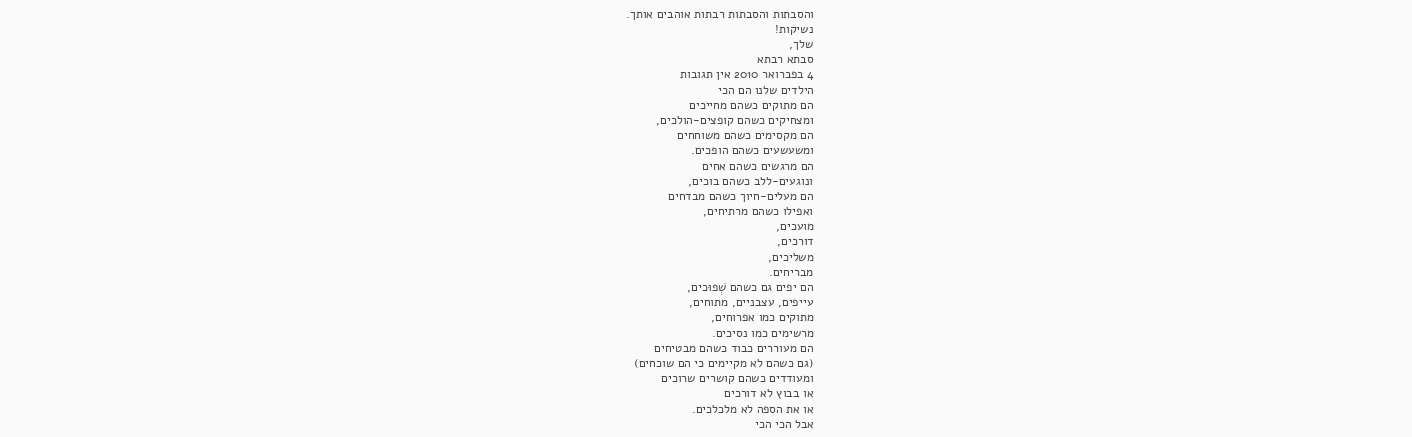והסבתות והסבתות רבתות אוהבים אותך.
נשיקות!
שלך,
סבתא רבתא
4 בפברואר 2010 אין תגובות
הילדים שלנו הם הכי
הם מתוקים כשהם מחייכים
ומצחיקים כשהם קופצים-הולכים,
הם מקסימים כשהם משוחחים
ומשעשעים כשהם הופכים.
הם מרגשים כשהם אחים
ונוגעים-ללב כשהם בוכים,
הם מעלים-חיוך כשהם מבדחים
ואפילו כשהם מרתיחים,
מועכים,
דורכים,
משליכים,
מבריחים.
הם יפים גם כשהם שְׁפוּכים,
עייפים, עצבניים, מתוחים,
מתוקים כמו אפרוחים,
מרשימים כמו נסיכים.
הם מעוררים כבוד כשהם מבטיחים
(גם כשהם לא מקיימים כי הם שוכחים)
ומעודדים כשהם קושרים שרוכים
או בבוץ לא דורכים
או את הספה לא מלכלכים.
אבל הכי הכי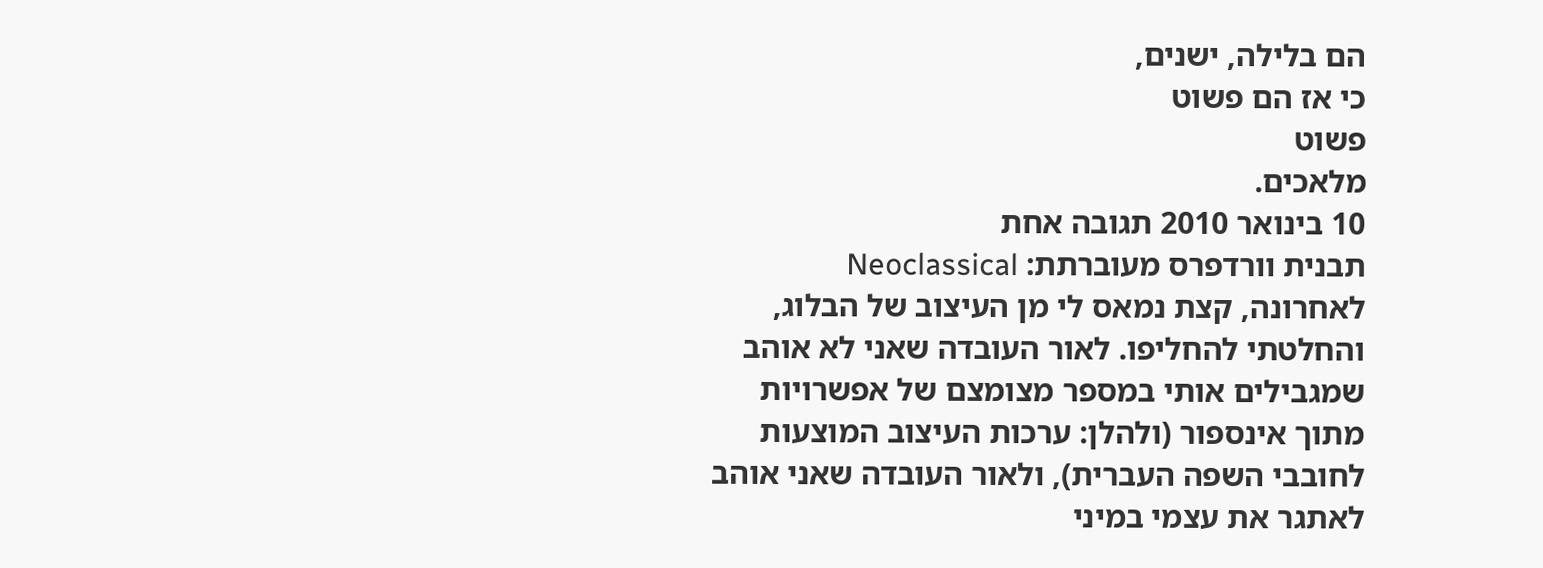הם בלילה, ישנים,
כי אז הם פשוט
פשוט
מלאכים.
10 בינואר 2010 תגובה אחת
תבנית וורדפרס מעוברתת: Neoclassical
לאחרונה, קצת נמאס לי מן העיצוב של הבלוג, והחלטתי להחליפו. לאור העובדה שאני לא אוהב שמגבילים אותי במספר מצומצם של אפשרויות מתוך אינספור (ולהלן: ערכות העיצוב המוצעות לחובבי השפה העברית), ולאור העובדה שאני אוהב לאתגר את עצמי במיני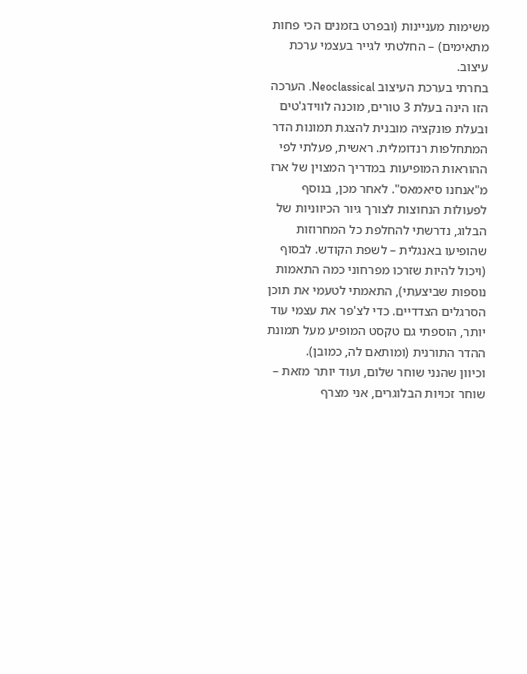משימות מעניינות (ובפרט בזמנים הכי פחות מתאימים) – החלטתי לגייר בעצמי ערכת עיצוב.
בחרתי בערכת העיצוב Neoclassical. הערכה הזו הינה בעלת 3 טורים, מוכנה לווידג'טים ובעלת פונקציה מובנית להצגת תמונות הדר המתחלפות רנדומלית. ראשית, פעלתי לפי ההוראות המופיעות במדריך המצוין של ארז מ"אנחנו סיאמאס". לאחר מכן, בנוסף לפעולות הנחוצות לצורך גיור הכיווניות של הבלוג, נדרשתי להחלפת כל המחרוזות שהופיעו באנגלית – לשפת הקודש. לבסוף (ויכול להיות שזרכו מפרחוני כמה התאמות נוספות שביצעתי), התאמתי לטעמי את תוכן הסרגלים הצדדיים. כדי לצ'פר את עצמי עוד יותר, הוספתי גם טקסט המופיע מעל תמונת ההדר התורנית (ומותאם לה, כמובן).
וכיוון שהנני שוחר שלום, ועוד יותר מזאת – שוחר זכויות הבלוגרים, אני מצרף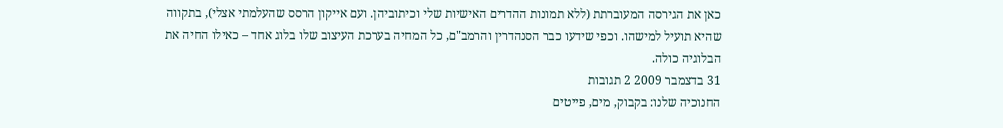כאן את הגירסה המעוברתת (ללא תמונות ההדרים האישיות שלי וכיתוביהן. ועם אייקון הרסס שהעלמתי אצלי), בתקווה שהיא תועיל למישהו. וכפי שידעו כבר הסנהדרין והרמב"ם, כל המחיה בערכת העיצוב שלו בלוג אחד – כאילו החיה את הבלוגיה כולה.
31 בדצמבר 2009 2 תגובות
החנוכיה שלנו: בקבוק, מים, פייטים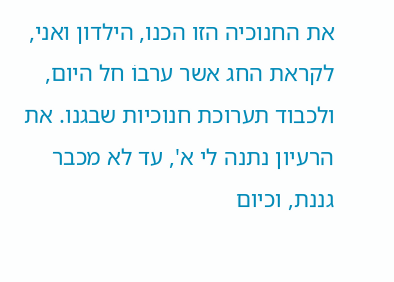את החנוכיה הזו הכנו, הילדון ואני, לקראת החג אשר ערבוֹ חל היום, ולכבוד תערוכת חנוכיות שבגנו. את הרעיון נתנה לי א', עד לא מכבר גננת, וכיום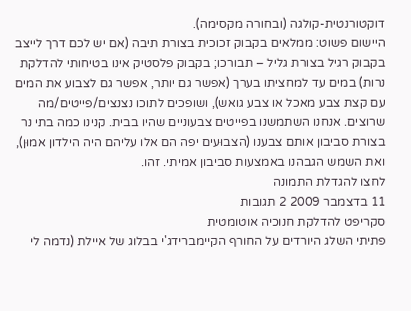דוקטורנטית-קולגה (ובחורה מקסימה).
היישום פשוט: ממלאים בקבוק זכוכית בצורת תיבה (אם יש לכם דרך לייצב בקבוק רגיל בצורת גליל – תבורכו; בקבוק פלסטיק אינו בטיחותי להדלקת נרות) במים עד למחציתו בערך (אפשר גם יותר, אפשר גם לצבוע את המים עם קצת צבע מאכל או צבע גואש), ושופכים לתוכו נצנצים/פייטים/מה שרוצים. אנחנו השתמשנו בפייטים צבעוניים שהיו בבית. קנינו כמה בתי נר בצורת סביבון אותם צבענו (הצבוּעים יפה הם אלו עליהם היה הילדון אמוּן), ואת השמש הגבהנו באמצעות סביבון אמיתי. זהו.
לחצו להגדלת התמונה
11 בדצמבר 2009 2 תגובות
סקריפט להדלקת חנוכיה אוטומטית
פתיתי השלג היורדים על החורף הקיימברידג'י בבלוג של איילת (נדמה לי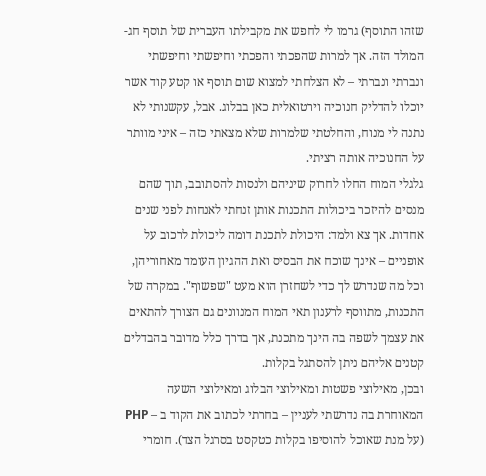שזהו התוסף) גרמו לי לחפש את מקבילתו העברית של תוסף חג-המולד הזה. אך למרות שהפכתי והפכתי וחיפשתי וחיפשתי ונברתי ונברתי – לא הצלחתי למצוא שום תוסף או קטע קוד אשר יוכלו להדליק חנוכיה וירטואלית כאן בבלוג. אבל, עקשנותי לא נתנה לי מנוח, והחלטתי שלמרות שלא מצאתי כזה – איני מוותר על החנוכיה אותה רציתי.
גלגלי המוח החלו לחרוק שיניהם ולנסות להסתובב, תוך שהם מנסים להיזכר ביכולות התכנות אותן זנחתי לאנחות לפני שנים אחדות. אך צא ולמד: היכולת לתכנת דומה ליכולת לרכוב על אופניים – אינך שוכח את הבסיס ואת ההגיון העומד מאחוריהן, וכל מה שנדרש לך כדי לשחזרן הוא מעט "שפשוף". במקרה של התכנות, מתווסף לרענון תאי המוח המנוונים גם הצורך להתאים את עצמך לשפה בה הינך מתכנת, אך בדרך כלל מדובר בהבדלים קטנים אליהם ניתן להסתגל בקלות.
ובכן, מאילוצי פשטות ומאילוצי הבלוג ומאילוצי השעה המאוחרת בה נדרשתי לעניין – בחרתי לכתוב את הקוד ב – PHP (על מנת שאוכל להוסיפו בקלות כטקסט בסרגל הצד). חומרי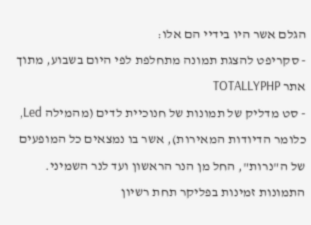הגלם אשר היו בידיי הם אלו:
- סקריפט להצגת תמונה מתחלפת לפי היום בשבוע, מתוך אתר TOTALLYPHP
- סט מדליק של תמונות של חנוכיית לדים (מהמילה Led, כלומר הדיודות המאירות), אשר בו נמצאים כל המופעים של ה"נרות", החל מן הנר הראשון ועד לנר השמיני. התמונות זמינות בפליקר תחת רשיון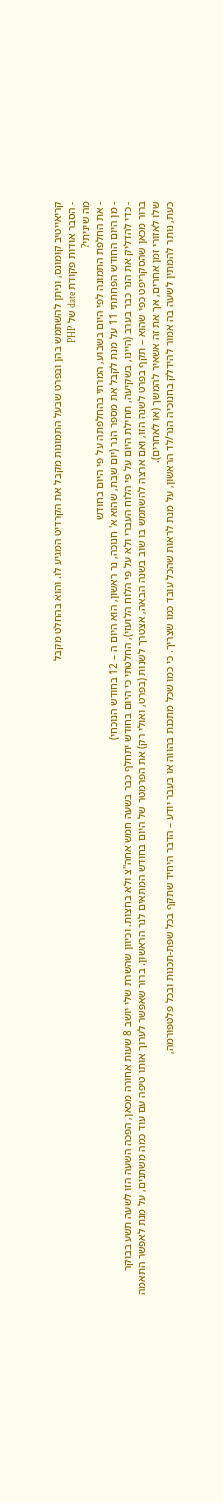קריאייטיב קומונס, וניתן להשתמש בהן ובפרט שבעל התמונות מקבל את הקרדיט המגיע לו. והוא בהחלט מקבל
- הסבר אודות פקודת date של PHP
מה שיניתי?
- את החלפת התמונה לפי היום בשבוע, המרתי בהחלפתה על פי היום בחודש
- מן היום החודש הפחתתי 11 על מנת לקבל את מספר הנר (יום שבת, שהוא א' חנוכה, נר ראשון, הוא היום ה – 12 בחודש הנוכחי)
- כדי להדליק את הנר כבר בערב (היינו, בשקיעה, תחילת היום על פי הלוח העברי ולא על פי הלוח הלועזי), החלטתי כי היום בחודש יתחלף כבר בשעה חמש אחה"צ ולא בחצות. וכיוון שהשרת שלי יושב 8 שעות אחורה מכאן, הפכה השעה הזו לשעה תשע בבוקר
ברור מכאן שהסקריפט כפי שהוא – תקף בפרט לשנה הזו, ואם ארצה להשתמש בו שוב בשנה הבאה, אצטרך לשנות (בפרט, ואולי רק) את הפרמטר של היום בחודש המתאים לנר הראשון. ברור שאפשר לערוך אותו טיפה עם עוד כמה משתנים, על מנת לאפשר התאמה שלו לאזורי זמן אחרים, אך את זה אשאיר להמשך (או לאחרים).
כעת, נותר להמתין לשעה בה אמור להידלק בחנוכיה הנר/לד הראשון, על מנת לראות שהכל עובד כמו שצריך. כי כמו שכל מתכנת בהווה או בעבר יודע – הדבר היחיד שתקף בכל שפת-תכנות ובכל פלטפורמה,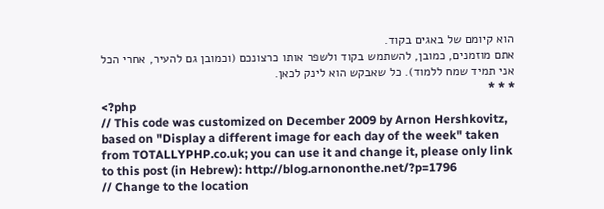הוא קיומם של באגים בקוד.
אתם מוזמנים, כמובן, להשתמש בקוד ולשפר אותו כרצונכם (וכמובן גם להעיר, אחרי הכל אני תמיד שמח ללמוד). כל שאבקש הוא לינק לכאן.
* * *
<?php
// This code was customized on December 2009 by Arnon Hershkovitz, based on "Display a different image for each day of the week" taken from TOTALLYPHP.co.uk; you can use it and change it, please only link to this post (in Hebrew): http://blog.arnononthe.net/?p=1796
// Change to the location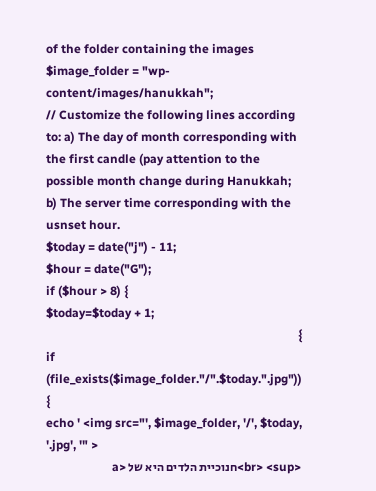of the folder containing the images
$image_folder = "wp-content/images/hanukkah";
// Customize the following lines according to: a) The day of month corresponding with the first candle (pay attention to the possible month change during Hanukkah; b) The server time corresponding with the usnset hour.
$today = date("j") - 11;
$hour = date("G");
if ($hour > 8) {
$today=$today + 1;
}
if (file_exists($image_folder."/".$today.".jpg")) {
echo ' <img src="', $image_folder, '/', $today, '.jpg', '" >
<br> <sup>חנוכיית הלדים היא של <a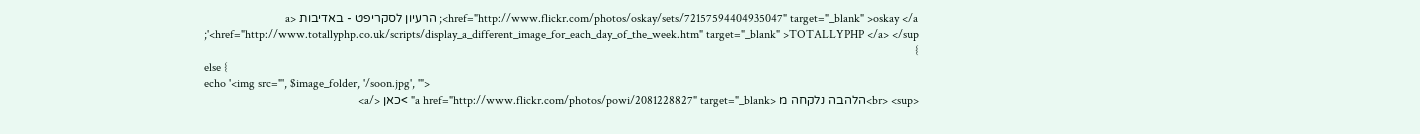href="http://www.flickr.com/photos/oskay/sets/72157594404935047" target="_blank" >oskay </a>; הרעיון לסקריפט - באדיבות <a href="http://www.totallyphp.co.uk/scripts/display_a_different_image_for_each_day_of_the_week.htm" target="_blank" >TOTALLYPHP </a> </sup>';
}
else {
echo '<img src="', $image_folder, '/soon.jpg', '">
<br> <sup>הלהבה נלקחה מ <a href="http://www.flickr.com/photos/powi/2081228827" target="_blank" >כאן </a>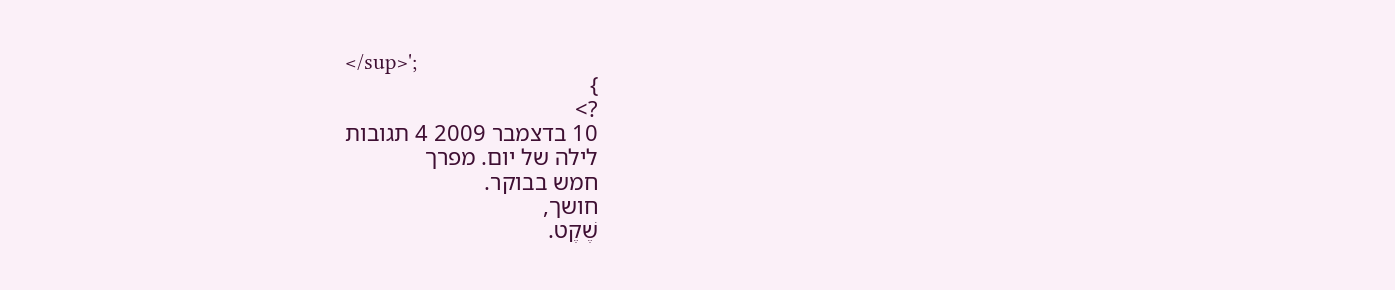</sup>';
}
?>
10 בדצמבר 2009 4 תגובות
לילה של יום. מפרך
חמש בבוקר.
חושך,
שֶׁקֶט.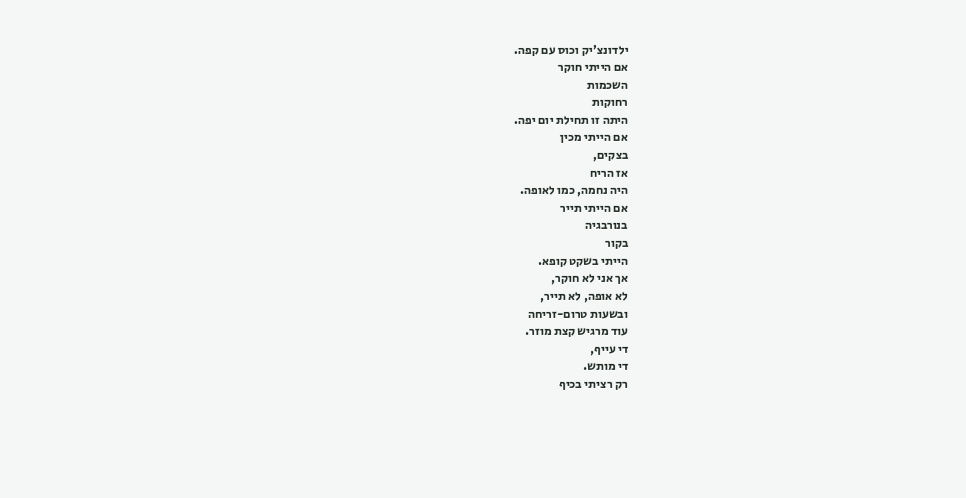ילדונצ'יק וכוס עם קפה.
אם הייתי חוקר
השכמות
רחוקות
היתה זו תחילת יום יפה.
אם הייתי מכין
בצקים,
אז הריח
היה נחמה, כמו לאופה.
אם הייתי תייר
בנורבגיה
בקור
הייתי בשקט קופא.
אך אני לא חוקר,
לא אופה, לא תייר,
ובשעות טרום-זריחה
עוד מרגיש קצת מוזר.
די עייף,
די מותש.
רק רציתי בכיף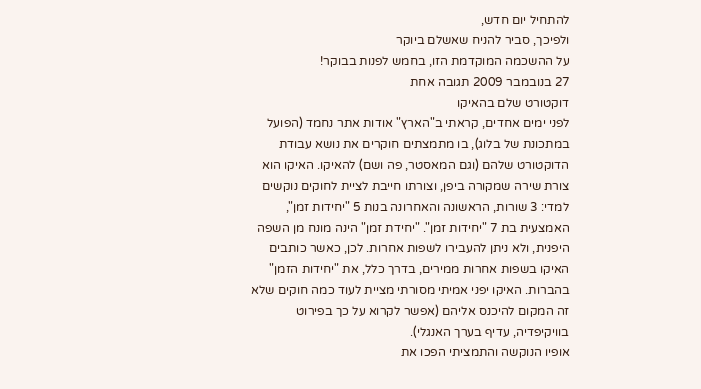להתחיל יום חדש,
ולפיכך, סביר להניח שאשלם ביוקר
על ההשכמה המוקדמת הזו, בחמש לפנות בבוקר!
27 בנובמבר 2009 תגובה אחת
דוקטורט שלם בהאיקו
לפני ימים אחדים, קראתי ב"הארץ" אודות אתר נחמד (הפועל במתכונת של בלוג), בו מתמצתים חוקרים את נושא עבודת הדוקטורט שלהם (וגם המאסטר, פה ושם) להאיקו. האיקו הוא צורת שירה שמקורה ביפן, וצורתו חייבת לציית לחוקים נוקשים למדי: 3 שורות, הראשונה והאחרונה בנות 5 "יחידות זמן", האמצעית בת 7 "יחידות זמן". "יחידת זמן" הינה מונח מן השפה היפנית, ולא ניתן להעבירו לשפות אחרות. לכן, כאשר כותבים האיקו בשפות אחרות ממירים, בדרך כלל, את "יחידות הזמן" בהברות. האיקו יפני אמיתי מסורתי מציית לעוד כמה חוקים שלא זה המקום להיכנס אליהם (אפשר לקרוא על כך בפירוט בוויקיפדיה, עדיף בערך האנגלי).
אופיו הנוקשה והתמציתי הפכו את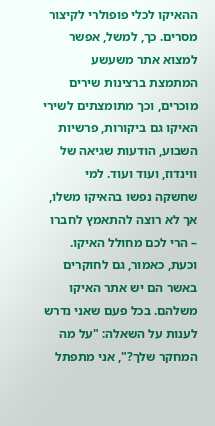ההאיקו לכלי פופולרי לקיצור מסרים. כך, למשל, אפשר למצוא אתר משעשע המתמצת ברצינות שירים מוכרים, וכך מתומצתים לשירי האיקו גם ביקורות, פרשיות השבוע, הודעות שגיאה של ווינדוז, ועוד ועוד. למי שחשקה נפשו בהאיקו משלו, אך לא רוצה להתאמץ לחברו – הרי לכם מחולל האיקו.
וכעת, כאמור, גם לחוקרים באשר הם יש אתר האיקו משלהם. בכל פעם שאני נדרש לענות על השאלה: "על מה המחקר שלך?", אני מתפתל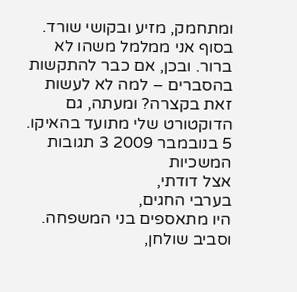ומתחמק, מזיע ובקושי שורד. בסוף אני ממלמל משהו לא ברור. ובכן, אם כבר להתקשות בהסברים – למה לא לעשות זאת בקצרה? ומעתה, גם הדוקטורט שלי מתועד בהאיקו.
5 בנובמבר 2009 3 תגובות
המשכיות
אצל דודתי,
בערבי החגים,
היו מתאספים בני המשפחה.
וסביב שולחן,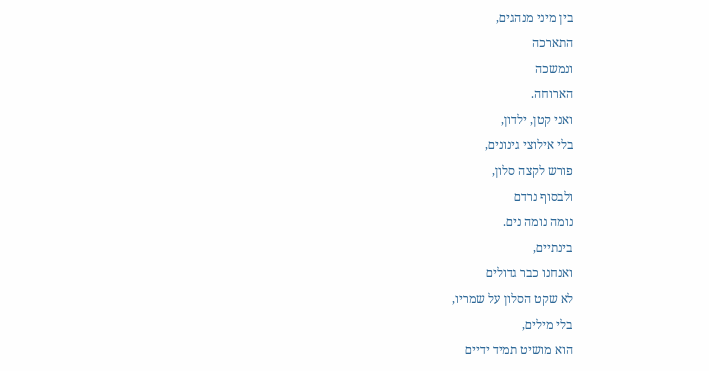בין מיני מנהגים,
התארכה
ונמשכה
הארוחה.
ואני קטן, ילדון,
בלי אילוצי גינונים,
פורש לקצה סלון,
ולבסוף נרדם
נומה נומה נים.
בינתיים,
ואנחנו כבר גדולים
לא שקט הסלון על שמריו,
בלי מילים,
הוא מושיט תמיד ידיים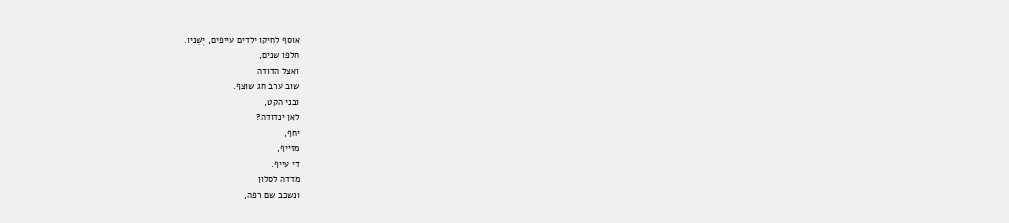אוסף לחיקו ילדים עייפים, יְשֵׁניו.
חלפו שנים,
ואצל הדודה
שוב ערב חג שוצף.
ובני הקט,
לאן ינדודה?
יחף,
מזייף,
די עייף.
מדדה לסלון
ונשכב שם רפה,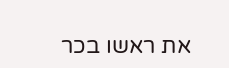את ראשו בכר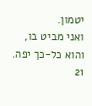יטמון.
ואני מביט בו,
והוא כל-כך יפה.
21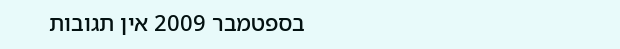בספטמבר 2009 אין תגובות